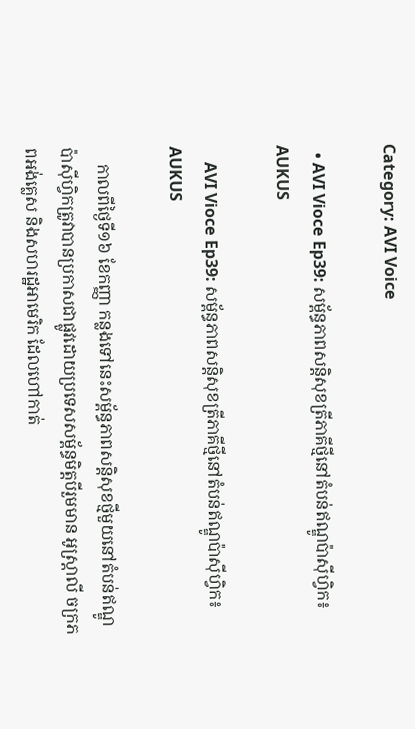Category: AVI Voice

  • AVI Vioce Ep39: សម្ព័ន្ធភាពសន្តិសុខត្រីភាគីថ្មីនៅតំបន់ឥណ្ឌូប៉ាស៊ីហ្វិក៖ AUKUS

    AVI Vioce Ep39: សម្ព័ន្ធភាពសន្តិសុខត្រីភាគីថ្មីនៅតំបន់ឥណ្ឌូប៉ាស៊ីហ្វិក៖ AUKUS

    កាលពីថ្ងៃទី១៦ ខែកញ្ញា កន្លងទៅនេះសម្ព័ន្ធភាពសន្តិសុខថ្មីមួយនៅតំបន់ឥណ្ឌូប៉ាស៊ីហ្វិកត្រូវាបានប្រកាសជាផ្លូវដោយប្រទេសសម្ព័ន្ធមិត្តបីរួមមាន អូស្រ្តាលី ចក្រភពអង់គ្លេស និងសហរដ្ឋអាមេរិក ដែលហៅកាត់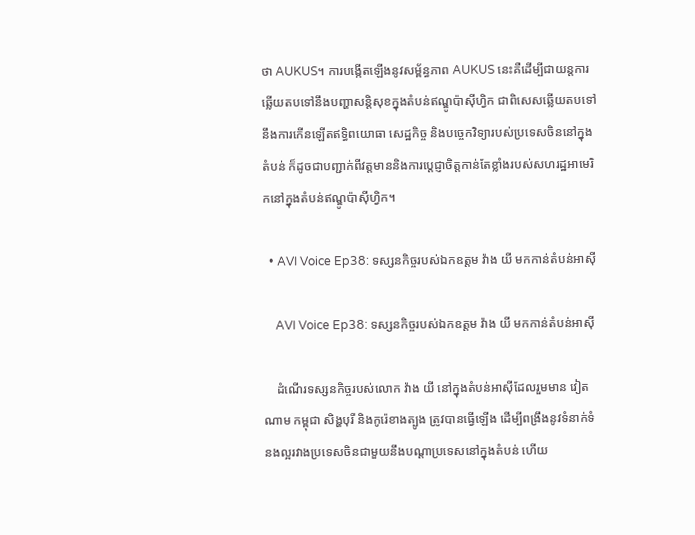ថា AUKUS។ ការបង្កើតឡើងនូវសម្ព័ន្ធភាព AUKUS នេះគឺដើម្បីជាយន្តការឆ្លើយតបទៅនឹងបញ្ហាសន្តិសុខក្នុងតំបន់ឥណ្ឌូប៉ាស៊ីហ្វិក ជាពិសេសឆ្លើយតបទៅនឹងការកើនឡើតឥទ្ធិពយោធា សេដ្ឋកិច្ច និងបច្ចេកវិទ្យារបស់ប្រទេសចិននៅក្នុងតំបន់ ក៏ដូចជាបញ្ជាក់ពីវត្តមាននិងការប្ដេជ្ញាចិត្តកាន់តែខ្លាំងរបស់សហរដ្ឋអាមេរិកនៅក្នុងតំបន់ឥណ្ឌូប៉ាស៊ីហ្វិក។

  • AVI Voice Ep38: ទស្សនកិច្ចរបស់ឯកឧត្តម វ៉ាង យី មកកាន់តំបន់អាស៊ី

    AVI Voice Ep38: ទស្សនកិច្ចរបស់ឯកឧត្តម វ៉ាង យី មកកាន់តំបន់អាស៊ី

    ដំណើរទស្សនកិច្ចរបស់លោក វ៉ាង យី នៅក្នុងតំបន់អាស៊ីដែលរួមមាន វៀតណាម កម្ពុជា សិង្ហបុរី និងកូរ៉េខាងត្បូង ត្រូវបានធ្វើឡើង ដើម្បីពង្រឹងនូវទំនាក់ទំនងល្អរវាងប្រទេសចិនជាមួយនឹងបណ្ដាប្រទេសនៅក្នុងតំបន់ ហើយ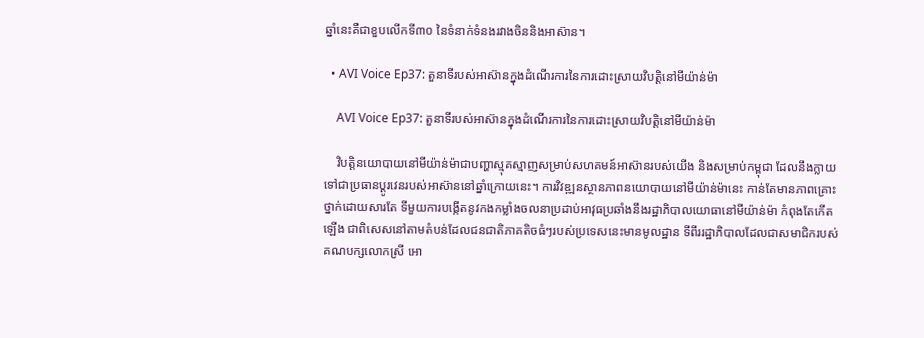ឆ្នាំនេះគឺជាខួបលើកទី៣០ នៃទំនាក់ទំនងរវាងចិននិងអាស៊ាន។

  • AVI Voice Ep37: តួនាទីរបស់អាស៊ានក្នុងដំណើរការនៃការដោះស្រាយវិបត្តិនៅមីយ៉ាន់ម៉ា

    AVI Voice Ep37: តួនាទីរបស់អាស៊ានក្នុងដំណើរការនៃការដោះស្រាយវិបត្តិនៅមីយ៉ាន់ម៉ា

    វិបត្តិនយោបាយនៅមីយ៉ាន់ម៉ាជាបញ្ហាស្មុគស្មាញសម្រាប់សហគមន៍អាស៊ានរបស់យើង និងសម្រាប់កម្ពុជា ដែលនឹងក្លាយទៅជាប្រធានប្ដូរវេនរបស់អាស៊ាននៅឆ្នាំក្រោយនេះ។ ការវិវឌ្ឍនស្ថានភាពនយោបាយនៅមីយ៉ាន់ម៉ានេះ កាន់តែមានភាពគ្រោះថ្នាក់ដោយសារតែ ទីមួយការបង្កើតនូវកងកម្លាំងចលនាប្រដាប់អាវុធប្រឆាំងនឹងរដ្ឋាភិបាលយោធានៅមីយ៉ាន់ម៉ា កំពុងតែកើតឡើង ជាពិសេសនៅតាមតំបន់ដែលជនជាតិភាគតិចធំៗរបស់ប្រទេសនេះមានមូលដ្ឋាន ទីពីររដ្ឋាភិបាលដែលជាសមាជិករបស់គណបក្សលោកស្រី អោ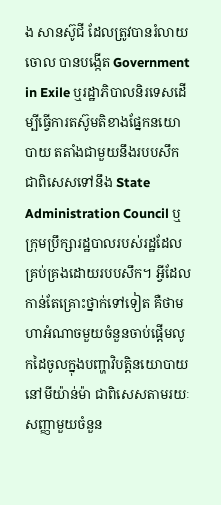ង សានស៊ូជី ដែលត្រូវបានរំលាយចោល បានបង្កើត Government in Exile ឬរដ្ឋាភិបាលនិរទេសដើម្បីធ្វើការតស៊ូមតិខាងផ្នែកនយោបាយ តតាំងជាមួយនឹងរបបសឹក ជាពិសេសទៅនឹង State Administration Council ឬក្រុមប្រឹក្សារដ្ឋបាលរបស់រដ្ឋដែលគ្រប់គ្រងដោយរបបសឹក។ អ្វីដែលកាន់តែគ្រោះថ្នាក់ទៅទៀត គឺថាមហាអំណាចមួយចំនួនចាប់ផ្ដើមលូកដៃចូលក្នុងបញ្ហាវិបត្តិនយោបាយនៅមីយ៉ាន់ម៉ា ជាពិសេសតាមរយៈសញ្ញាមួយចំនួន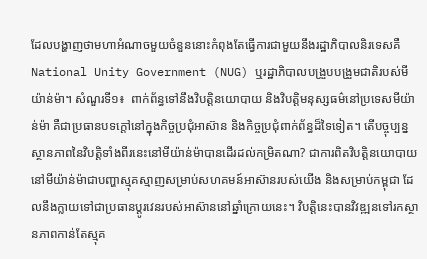ដែលបង្ហាញថាមហាអំណាចមួយចំនួននោះកំពុងតែធ្វើការជាមួយនឹងរដ្ឋាភិបាលនិរទេសគឺ National Unity Government (NUG) ឬរដ្ឋាភិបាលបង្រួបបង្រួមជាតិរបស់មីយ៉ាន់ម៉ា។ សំណួរទី១៖  ពាក់ព័ន្ធទៅនឹងវិបត្តិនយោបាយ និងវិបត្តិមនុស្សធម៌នៅប្រទេសមីយ៉ាន់ម៉ា គឺជាប្រធានបទក្ដៅនៅក្នុងកិច្ចប្រជុំអាស៊ាន និងកិច្ចប្រជុំពាក់ព័ន្ធដ៏ទៃទៀត។ តើបច្ចុប្បន្នស្ថានភាពនៃវិបត្តិទាំងពីរនេះនៅមីយ៉ាន់ម៉ាបានដើរដល់កម្រិតណា? ជាការពិតវិបត្តិនយោបាយនៅមីយ៉ាន់ម៉ាជាបញ្ហាស្មុគស្មាញសម្រាប់សហគមន៍អាស៊ានរបស់យើង និងសម្រាប់កម្ពុជា ដែលនឹងក្លាយទៅជាប្រធានប្ដូរវេនរបស់អាស៊ាននៅឆ្នាំក្រោយនេះ។ វិបត្តិនេះបានវិវឌ្ឍនទៅរកស្ថានភាពកាន់តែស្មុគ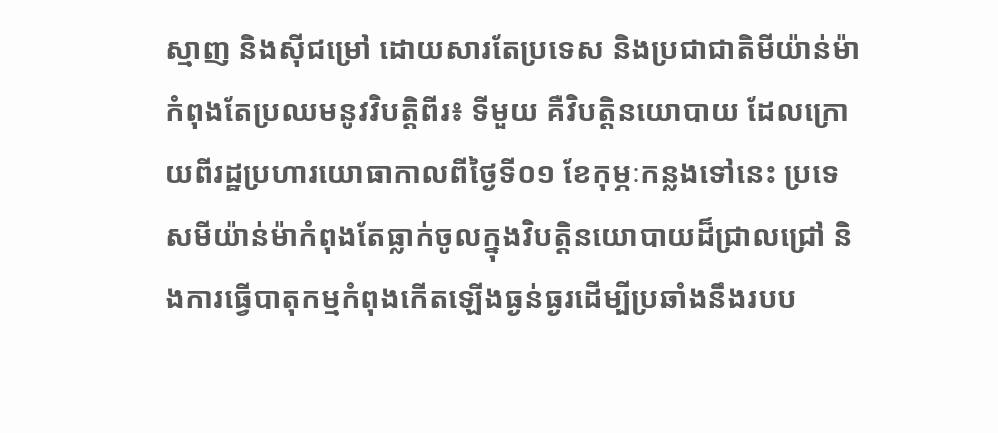ស្មាញ និងស៊ីជម្រៅ ដោយសារតែប្រទេស និងប្រជាជាតិមីយ៉ាន់ម៉ាកំពុងតែប្រឈមនូវវិបត្តិពីរ៖ ទីមួយ គឺវិបត្តិនយោបាយ ដែលក្រោយពីរដ្ឋប្រហារយោធាកាលពីថ្ងៃទី០១ ខែកុម្ភៈកន្លងទៅនេះ ប្រទេសមីយ៉ាន់ម៉ាកំពុងតែធ្លាក់ចូលក្នុងវិបត្តិនយោបាយដ៏ជ្រាលជ្រៅ និងការធ្វើបាតុកម្មកំពុងកើតឡើងធ្ងន់ធ្ងរដើម្បីប្រឆាំងនឹងរបប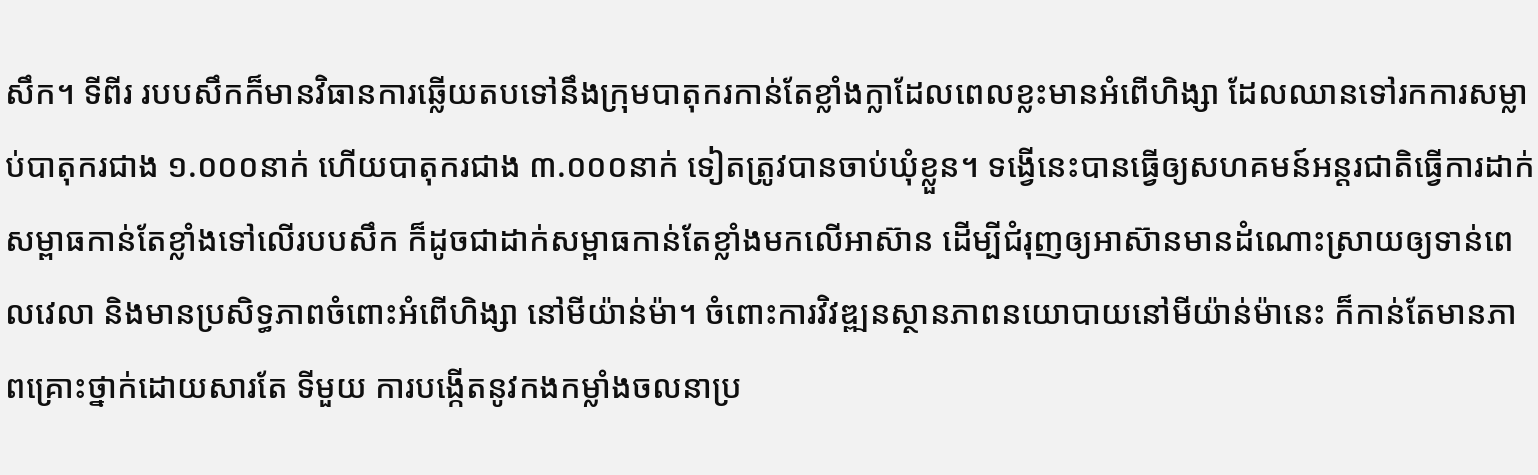សឹក។ ទីពីរ របបសឹកក៏មានវិធានការឆ្លើយតបទៅនឹងក្រុមបាតុករកាន់តែខ្លាំងក្លាដែលពេលខ្លះមានអំពើហិង្សា ដែលឈានទៅរកការសម្លាប់បាតុករជាង ១.០០០នាក់ ហើយបាតុករជាង ៣.០០០នាក់ ទៀតត្រូវបានចាប់ឃុំខ្លួន។ ទង្វើនេះបានធ្វើឲ្យសហគមន៍អន្តរជាតិធ្វើការដាក់សម្ពាធកាន់តែខ្លាំងទៅលើរបបសឹក ក៏ដូចជាដាក់សម្ពាធកាន់តែខ្លាំងមកលើអាស៊ាន ដើម្បីជំរុញឲ្យអាស៊ានមានដំណោះស្រាយឲ្យទាន់ពេលវេលា និងមានប្រសិទ្ធភាពចំពោះអំពើហិង្សា នៅមីយ៉ាន់ម៉ា។ ចំពោះការវិវឌ្ឍនស្ថានភាពនយោបាយនៅមីយ៉ាន់ម៉ានេះ ក៏កាន់តែមានភាពគ្រោះថ្នាក់ដោយសារតែ ទីមួយ ការបង្កើតនូវកងកម្លាំងចលនាប្រ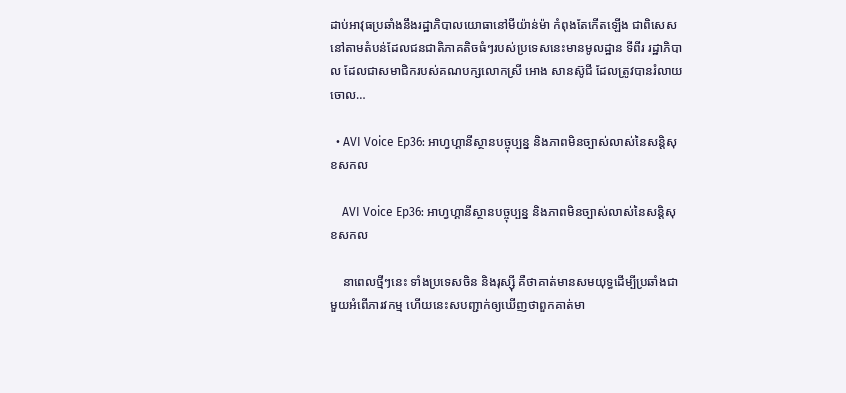ដាប់អាវុធប្រឆាំងនឹងរដ្ឋាភិបាលយោធានៅមីយ៉ាន់ម៉ា កំពុងតែកើតឡើង ជាពិសេសនៅតាមតំបន់ដែលជនជាតិភាគតិចធំៗរបស់ប្រទេសនេះមានមូលដ្ឋាន ទីពីរ រដ្ឋាភិបាល ដែលជាសមាជិករបស់គណបក្សលោកស្រី អោង សានស៊ូជី ដែលត្រូវបានរំលាយចោល…

  • AVI Voice Ep36: អាហ្វហ្គានីស្ថានបច្ចុប្បន្ន និងភាពមិនច្បាស់លាស់នៃសន្តិសុខសកល

    AVI Voice Ep36: អាហ្វហ្គានីស្ថានបច្ចុប្បន្ន និងភាពមិនច្បាស់លាស់នៃសន្តិសុខសកល

    នាពេលថ្មីៗនេះ ទាំងប្រទេសចិន និងរុស្ស៊ី គឺថាគាត់មានសមយុទ្ធដើម្បីប្រឆាំងជាមួយអំពើភារវកម្ម ហើយនេះសបញ្ជាក់ឲ្យឃើញថាពួកគាត់មា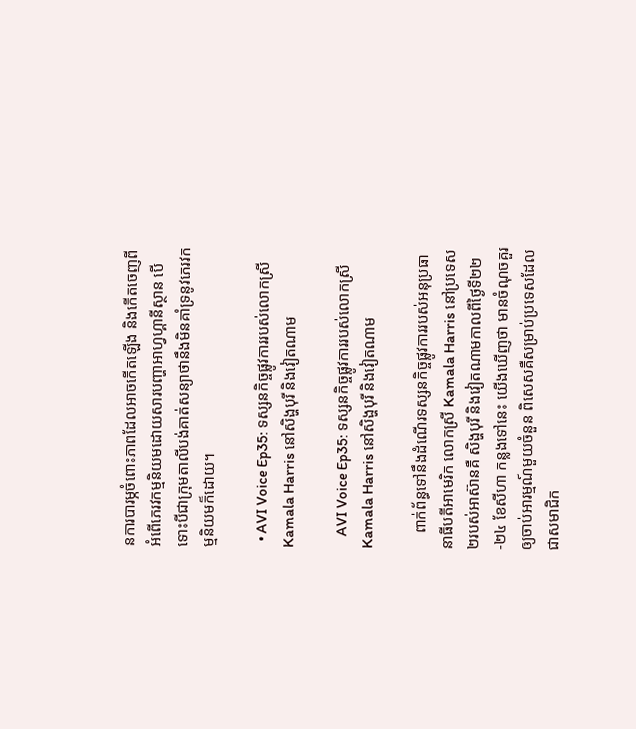នការបារម្ភចំពោះភាពដែលអាចកើតឡើង និងកើតចេញពីអំពើភេរវកម្មនិយមដោយសារបញ្ហាអាហ្វហ្គានីស្ថាន បើទោះបីជាក្រុមតាលីបង់គាត់សន្យាថានឹងមិនគាំទ្រនូវភេរវកម្មនិយមក៏ដោយ។

  • AVI Voice Ep35: ទស្សនកិច្ចផ្លូវការរបស់លោកស្រី Kamala Harris នៅសិង្ហបុរី និងវៀតណាម

    AVI Voice Ep35: ទស្សនកិច្ចផ្លូវការរបស់លោកស្រី Kamala Harris នៅសិង្ហបុរី និងវៀតណាម

    ពាក់ព័ន្ធទៅនឹងដំណើរទស្សនកិច្ចផ្លូវការរបស់អនុប្រធានាធីបតីអាមេរិក លោកស្រី Kamala Harris នៅប្រទេស២របស់អាស៊ានគឺ សិង្ហបុរី និងវៀតណាមកាលពីថ្ងៃទី២២-២៤ ខែសីហា កន្លងទៅនេះ យើងឃើញថា មានចំណុចគួរឲ្យចាប់អារម្មណ៍មួយចំនួន ពិសេសគឺសម្រាប់ប្រទេសដែលជាសមាជិក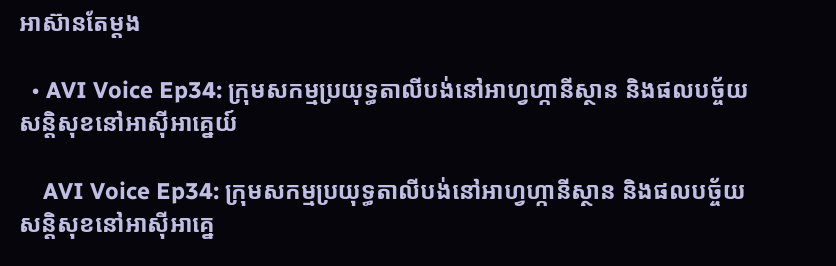អាស៊ានតែម្តង

  • AVI Voice Ep34: ក្រុមសកម្មប្រយុទ្ធតាលីបង់នៅអាហ្វហ្កានីស្ថាន និងផលបច្ច័យសន្តិសុខនៅអាស៊ីអាគ្នេយ៍

    AVI Voice Ep34: ក្រុមសកម្មប្រយុទ្ធតាលីបង់នៅអាហ្វហ្កានីស្ថាន និងផលបច្ច័យសន្តិសុខនៅអាស៊ីអាគ្នេ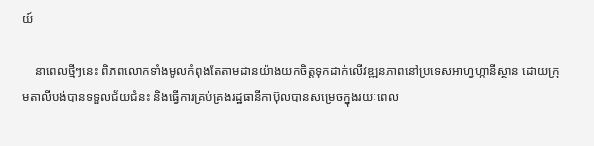យ៍

    នាពេលថ្មីៗនេះ ពិភពលោកទាំងមូលកំពុងតែតាមដានយ៉ាងយកចិត្តទុកដាក់លើវឌ្ឍនភាពនៅប្រទេសអាហ្វហ្កានីស្ថាន ដោយក្រុមតាលីបង់បានទទួលជ័យជំនះ និងធ្វើការគ្រប់គ្រងរដ្ឋធានីកាប៊ុលបានសម្រេចក្នុងរយៈពេល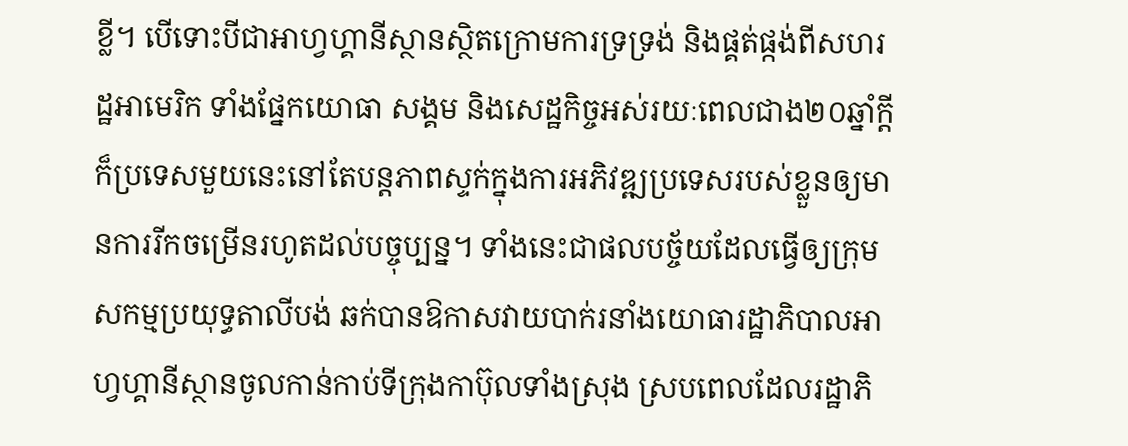ខ្លី។ បើទោះបីជាអាហ្វហ្គានីស្ថានស្ថិតក្រោមការទ្រទ្រង់ និងផ្គត់ផ្កង់ពីសហរដ្ឋអាមេរិក ទាំងផ្នែកយោធា សង្គម និងសេដ្ឋកិច្ចអស់រយៈពេលជាង២០ឆ្នាំក្ដី ក៏ប្រទេសមួយនេះនៅតែបន្តភាពស្ទក់ក្នុងការអភិវឌ្ឍប្រទេសរបស់ខ្លួនឲ្យមានការរីកចម្រើនរហូតដល់បច្ចុប្បន្ន។ ទាំងនេះជាផលបច្ច័យដែលធ្វើឲ្យក្រុមសកម្មប្រយុទ្ធតាលីបង់ ឆក់បានឱកាសវាយបាក់រនាំងយោធារដ្ឋាភិបាលអាហ្វហ្គានីស្ថានចូលកាន់កាប់ទីក្រុងកាប៊ុលទាំងស្រុង ស្របពេលដែលរដ្ឋាភិ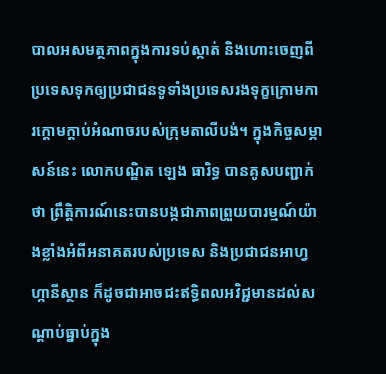បាលអសមត្ថភាពក្នុងការទប់ស្កាត់ និងហោះចេញពីប្រទេសទុកឲ្យប្រជាជនទូទាំងប្រទេសរងទុក្ខក្រោមការក្ដោមក្ដាប់អំណាចរបស់ក្រុមតាលីបង់។ ក្នុងកិច្ចសម្ភាសន៍នេះ លោកបណ្ឌិត ឡេង ធារិទ្ធ បានគូសបញ្ជាក់ថា ព្រឹត្តិការណ៍នេះបានបង្កជាភាពព្រួយបារម្មណ៍យ៉ាងខ្លាំងអំពីអនាគតរបស់ប្រទេស និងប្រជាជនអាហ្វហ្កានីស្ថាន ក៏ដូចជាអាចជះឥទ្ធិពលអវិជ្ជមានដល់សណ្តាប់ធ្នាប់ក្នុង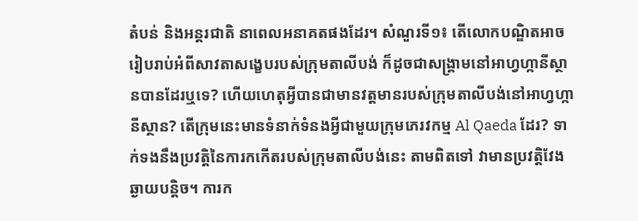តំបន់ និងអន្តរជាតិ នាពេលអនាគតផងដែរ។ សំណួរទី១៖ តើលោកបណ្ឌិតអាចរៀបរាប់អំពីសាវតាសង្ខេបរបស់ក្រុមតាលីបង់ ក៏ដូចជាសង្រ្គាមនៅអាហ្វហ្កានីស្ថានបានដែរឬទេ? ហើយហេតុអ្វីបានជាមានវត្តមានរបស់ក្រុមតាលីបង់នៅអាហ្វហ្កានីស្ថាន? តើក្រុមនេះមានទំនាក់ទំនងអ្វីជាមួយក្រុមភេរវកម្ម Al Qaeda ដែរ? ទាក់ទងនឹងប្រវត្តិនៃការកកើតរបស់ក្រុមតាលីបង់នេះ តាមពិតទៅ វាមានប្រវត្តិវែងឆ្ងាយបន្តិច។ ការក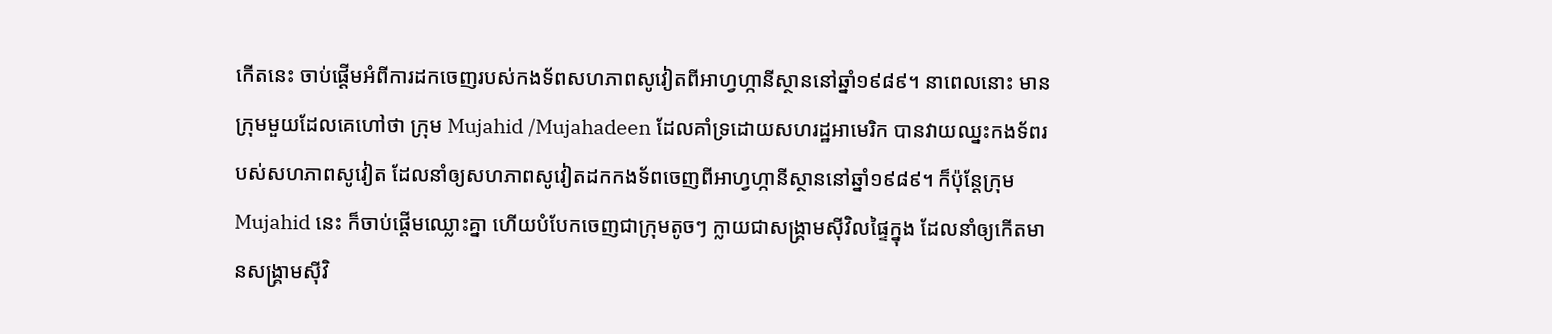កើតនេះ ចាប់ផ្ដើមអំពីការដកចេញរបស់កងទ័ពសហភាពសូវៀតពីអាហ្វហ្កានីស្ថាននៅឆ្នាំ១៩៨៩។ នាពេលនោះ មានក្រុមមួយដែលគេហៅថា ក្រុម Mujahid /Mujahadeen ដែលគាំទ្រដោយសហរដ្ឋអាមេរិក បានវាយឈ្នះកងទ័ពរបស់សហភាពសូវៀត ដែលនាំឲ្យសហភាពសូវៀតដកកងទ័ពចេញពីអាហ្វហ្កានីស្ថាននៅឆ្នាំ១៩៨៩។ ក៏ប៉ុន្តែក្រុម Mujahid នេះ ក៏ចាប់ផ្ដើមឈ្លោះគ្នា ហើយបំបែកចេញជាក្រុមតូចៗ ក្លាយជាសង្គ្រាមស៊ីវិលផ្ទៃក្នុង ដែលនាំឲ្យកើតមានសង្គ្រាមស៊ីវិ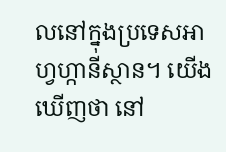លនៅក្នុងប្រទេសអាហ្វហ្កានីស្ថាន។ យើងឃើញថា នៅ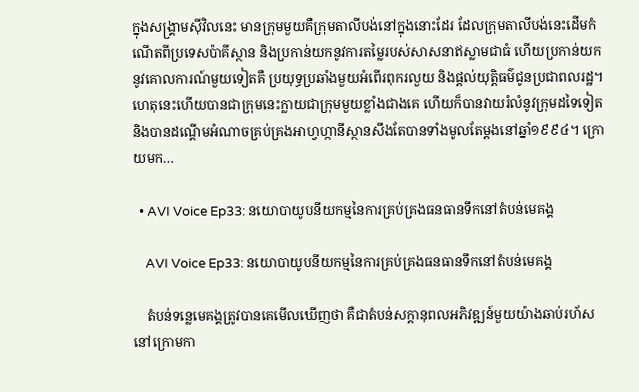ក្នុងសង្រ្គាមស៊ីវិលនេះ មានក្រុមមួយគឺក្រុមតាលីបង់នៅក្នុងនោះដែរ ដែលក្រុមតាលីបង់នេះដើមកំណើតពីប្រទេសប៉ាគីស្ថាន និងប្រកាន់យកនូវការតម្លៃរបស់សាសនាឥស្លាមជាធំ ហើយប្រកាន់យកនូវគោលការណ៍មួយទៀតគឺ ប្រយុទ្ធប្រឆាំងមួយអំពើរពុករលួយ និងផ្ដល់យុត្តិធម៌ជូនប្រជាពលរដ្ឋ។ ហេតុនេះហើយបានជាក្រុមនេះក្លាយជាក្រុមមួយខ្លាំងជាងគេ ហើយក៏បានវាយរំលំនូវក្រុមដទៃទៀត និងបានដណ្តើមអំណាចគ្រប់គ្រងអាហ្វហ្កានីស្ថានសឹងតែបានទាំងមូលតែម្តងនៅឆ្នាំ១៩៩៤។ ក្រោយមក…

  • AVI Voice Ep33: នយោបាយូបនីយកម្មនៃការគ្រប់គ្រងធនធានទឹកនៅតំបន់មេគង្គ

    AVI Voice Ep33: នយោបាយូបនីយកម្មនៃការគ្រប់គ្រងធនធានទឹកនៅតំបន់មេគង្គ

    តំបន់ទន្លេមេគង្គត្រូវបានគេមើលឃើញថា គឺជាតំបន់សក្ដានុពលអភិវឌ្ឍន៍មួយយ៉ាងឆាប់រហ័សនៅក្រោមកា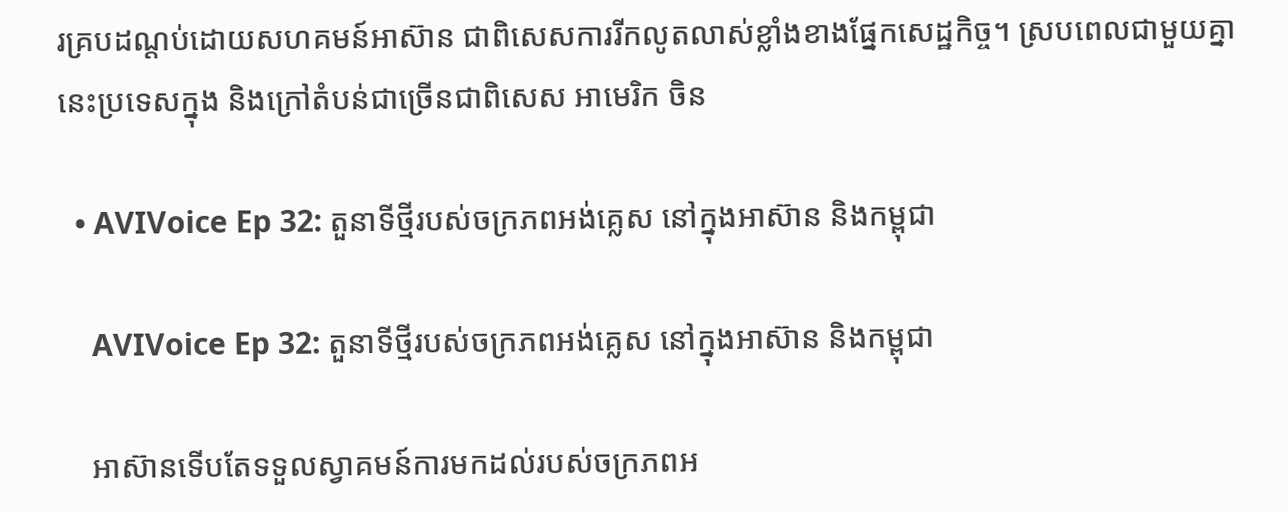រគ្របដណ្ដប់ដោយសហគមន៍អាស៊ាន ជាពិសេសការរីកលូតលាស់ខ្លាំងខាងផ្នែកសេដ្ឋកិច្ច។ ស្របពេលជាមួយគ្នានេះប្រទេសក្នុង និងក្រៅតំបន់ជាច្រើនជាពិសេស អាមេរិក ចិន

  • AVIVoice Ep 32: តួនាទីថ្មីរបស់ចក្រភពអង់គ្លេស នៅក្នុងអាស៊ាន និងកម្ពុជា

    AVIVoice Ep 32: តួនាទីថ្មីរបស់ចក្រភពអង់គ្លេស នៅក្នុងអាស៊ាន និងកម្ពុជា

    អាស៊ានទើបតែទទួលស្វាគមន៍ការមកដល់របស់ចក្រភពអ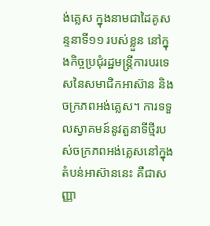ង់គ្លេស ក្នុងនាមជាដៃគូសន្ទនាទី១១ របស់ខ្លួន នៅក្នុងកិច្ចប្រជុំរដ្ឋមន្ត្រីការបរទេសនៃសមាជិកអាស៊ាន និងចក្រភពអង់គ្លេស។ ការទទួលស្វាគមន៍នូវតួនាទីថ្មីរបស់ចក្រភពអង់គ្លេសនៅក្នុងតំបន់អាស៊ាននេះ គឺជាសញ្ញា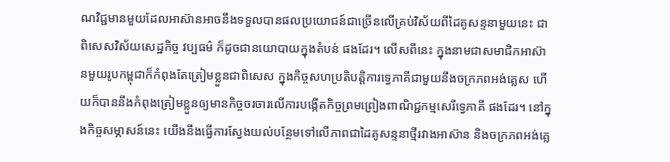ណវិជ្ជមានមួយដែលអាស៊ានអាចនឹងទទួលបានផលប្រយោជន៍ជាច្រើនលើគ្រប់វិស័យពីដៃគូសន្ទនាមួយនេះ ជាពិសេសវិស័យសេដ្ឋកិច្ច វប្បធម៌ ក៏ដូចជានយោបាយក្នុងតំបន់ ផងដែរ។ លើសពីនេះ ក្នុងនាមជាសមាជិកអាស៊ានមួយរូបកម្ពុជាក៏កំពុងតែត្រៀមខ្លួនជាពិសេស ក្នុងកិច្ចសហប្រតិបត្តិការទ្វេភាគីជាមួយនឹងចក្រភពអង់គ្លេស ហើយក៏បាននឹងកំពុងត្រៀមខ្លួនឲ្យមានកិច្ចចរចារលើការបង្កើតកិច្ចព្រមព្រៀងពាណិជ្ជកម្មសេរីទ្វេភាគី ផងដែរ។ នៅក្នុងកិច្ចសម្ភាសន៍នេះ យើងនឹងធ្វើការស្វែងយល់បន្ថែមទៅលើភាពជាដៃគូសន្ទនាថ្មីរវាងអាស៊ាន និងចក្រភពអង់គ្លេ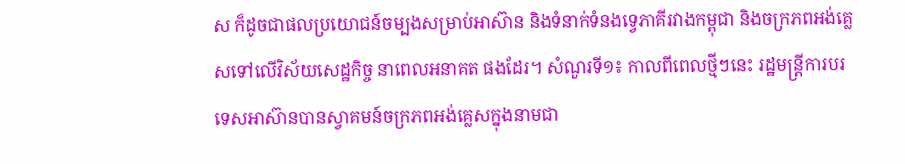ស ក៏ដូចជាផលប្រយោជន៍ចម្បងសម្រាប់អាស៊ាន និងទំនាក់ទំនងទ្វេភាគីរវាងកម្ពុជា និងចក្រភពអង់គ្លេសទៅលើវិស័យសេដ្ឋកិច្ច នាពេលអនាគត ផងដែរ។ សំណួរទី១៖ កាលពីពេលថ្មីៗនេះ រដ្ឋមន្ត្រីការបរទេសអាស៊ានបានស្វាគមន៍ចក្រភពអង់គ្លេសក្នុងនាមជា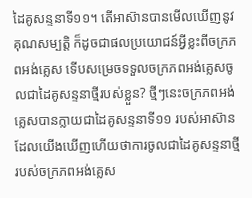ដៃគូសន្ទនាទី១១។ តើអាស៊ានបានមើលឃើញនូវគុណសម្បត្តិ ក៏ដូចជាផលប្រយោជន៍អ្វីខ្លះពីចក្រភពអង់គ្លេស ទើបសម្រេចទទួលចក្រភពអង់គ្លេសចូលជាដៃគូសន្ទនាថ្មីរបស់ខ្លួន? ថ្មីៗនេះចក្រភពអង់គ្លេសបានក្លាយជាដៃគូសន្ទនាទី១១ របស់អាស៊ាន ដែលយើងឃើញហើយថាការចូលជាដៃគូសន្ទនាថ្មីរបស់ចក្រភពអង់គ្លេស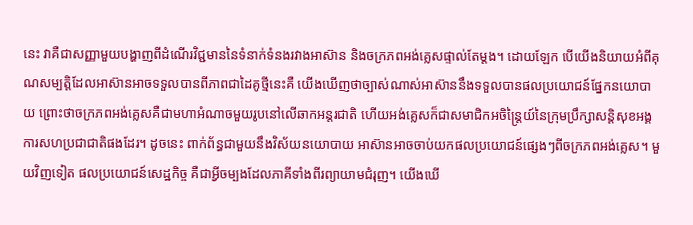នេះ វាគឺជាសញ្ញាមួយបង្ហាញពីដំណើរវិជ្ជមាននៃទំនាក់ទំនងរវាងអាស៊ាន និងចក្រភពអង់គ្លេសផ្ទាល់តែម្ដង។ ដោយឡែក បើយើងនិយាយអំពីគុណសម្បត្តិដែលអាស៊ានអាចទទួលបានពីភាពជាដៃគូថ្មីនេះគឺ យើងឃើញថាច្បាស់ណាស់អាស៊ាននឹងទទួលបានផលប្រយោជន៍ផ្នែកនយោបាយ ព្រោះថាចក្រភពអង់គ្លេសគឺជាមហាអំណាចមួយរូបនៅលើឆាកអន្តរជាតិ ហើយអង់គ្លេសក៏ជាសមាជិកអចិន្ត្រៃយ៍នៃក្រុមប្រឹក្សាសន្តិសុខអង្គការសហប្រជាជាតិផងដែរ។ ដូចនេះ ពាក់ព័ន្ធជាមួយនឹងវិស័យនយោបាយ អាស៊ានអាចចាប់យកផលប្រយោជន៍ផ្សេងៗពីចក្រភពអង់គ្លេស។ មួយវិញទៀត ផលប្រយោជន៍សេដ្ឋកិច្ច គឺជាអ្វីចម្បងដែលភាគីទាំងពីរព្យាយាមជំរុញ។ យើងឃើ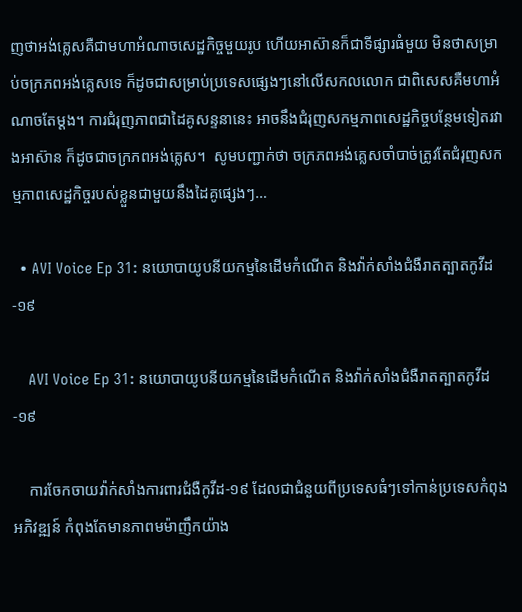ញថាអង់គ្លេសគឺជាមហាអំណាចសេដ្ឋកិច្ចមួយរូប ហើយអាស៊ានក៏ជាទីផ្សារធំមួយ មិនថាសម្រាប់ចក្រភពអង់គ្លេសទេ ក៏ដូចជាសម្រាប់ប្រទេសផ្សេងៗនៅលើសកលលោក ជាពិសេសគឺមហាអំណាចតែម្ដង។ ការជំរុញភាពជាដៃគូសន្ទនានេះ អាចនឹងជំរុញសកម្មភាពសេដ្ឋកិច្ចបន្ថែមទៀតរវាងអាស៊ាន ក៏ដូចជាចក្រភពអង់គ្លេស។  សូមបញ្ជាក់ថា ចក្រភពអង់គ្លេសចាំបាច់ត្រូវតែជំរុញសកម្មភាពសេដ្ឋកិច្ចរបស់ខ្លួនជាមួយនឹងដៃគូផ្សេងៗ…

  • AVI Voice Ep 31: នយោបាយូបនីយកម្មនៃដើមកំណើត និងវ៉ាក់សាំងជំងឺរាតត្បាតកូវីដ-១៩

    AVI Voice Ep 31: នយោបាយូបនីយកម្មនៃដើមកំណើត និងវ៉ាក់សាំងជំងឺរាតត្បាតកូវីដ-១៩

    ការចែកចាយវ៉ាក់សាំងការពារជំងឺកូវីដ-១៩ ដែលជាជំនួយពីប្រទេសធំៗទៅកាន់ប្រទេសកំពុងអភិវឌ្ឍន៍ កំពុងតែមានភាពមម៉ាញឹកយ៉ាង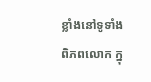ខ្លាំងនៅទូទាំងពិភពលោក ក្នុ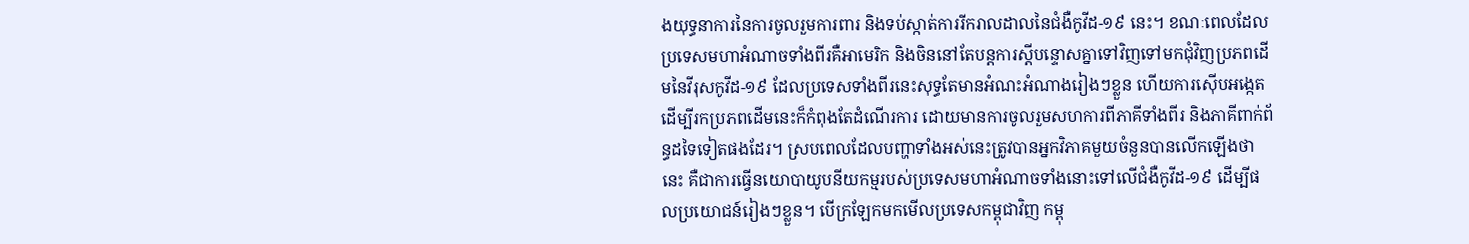ងយុទ្ធនាការនៃការចូលរួមការពារ និងទប់ស្កាត់ការរីករាលដាលនៃជំងឺកូវីដ-១៩ នេះ។ ខណៈពេលដែលប្រទេសមហាអំណាចទាំងពីរគឺអាមេរិក និងចិននៅតែបន្តការស្ដីបន្ទោសគ្នាទៅវិញទៅមកជុំវិញប្រភពដើមនៃវីរុសកូវីដ-១៩ ដែលប្រទេសទាំងពីរនេះសុទ្ធតែមានអំណះអំណាងរៀងៗខ្លួន ហើយការស៊ើបអង្កេតដើម្បីរកប្រភពដើមនេះក៏កំពុងតែដំណើរការ ដោយមានការចូលរួមសហការពីភាគីទាំងពីរ និងភាគីពាក់ព័ន្ធដទៃទៀតផងដែរ។ ស្របពេលដែលបញ្ហាទាំងអស់នេះត្រូវបានអ្នកវិភាគមួយចំនួនបានលើកឡើងថានេះ គឺជាការធ្វើនយោបាយូបនីយកម្មរបស់ប្រទេសមហាអំណាចទាំងនោះទៅលើជំងឺកូវីដ-១៩ ដើម្បីផលប្រយោជន៍រៀងៗខ្លួន។ បើក្រឡែកមកមើលប្រទេសកម្ពុជាវិញ កម្ពុ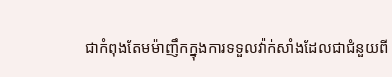ជាកំពុងតែមម៉ាញឹកក្នុងការទទួលវ៉ាក់សាំងដែលជាជំនួយពី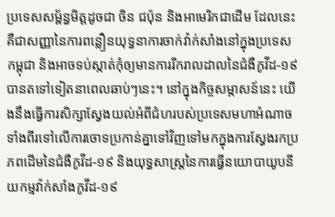ប្រទេសសម្ព័ន្ធមិត្តដូចជា ចិន ជប៉ុន និងអាមេរិកជាដើម ដែលនេះគឺជាសញ្ញានៃការពន្លឿនយុទ្ធនាការចាក់វ៉ាក់សាំងនៅក្នុងប្រទេសកម្ពុជា និងអាចទប់ស្កាត់កុំឲ្យមានការរីករាលដាលនៃជំងឺកូវីដ-១៩ បានតទៅទៀតនាពេលឆាប់ៗនេះ។ នៅក្នុងកិច្ចសម្ភាសន៍នេះ យើងនឹងធ្វើការសិក្សាស្វែងយល់អំពីជំហរបស់ប្រទេសមហាអំណាចទាំងពីរទៅលើការចោទប្រកាន់គ្នាទៅវិញទៅមកក្នុងការស្វែងរកប្រភពដើមនៃជំងឺកូវីដ-១៩ និងយុទ្ធសាស្រ្តនៃការធ្វើនយោបាយូបនីយកម្មវ៉ាក់សាំងកូវីដ-១៩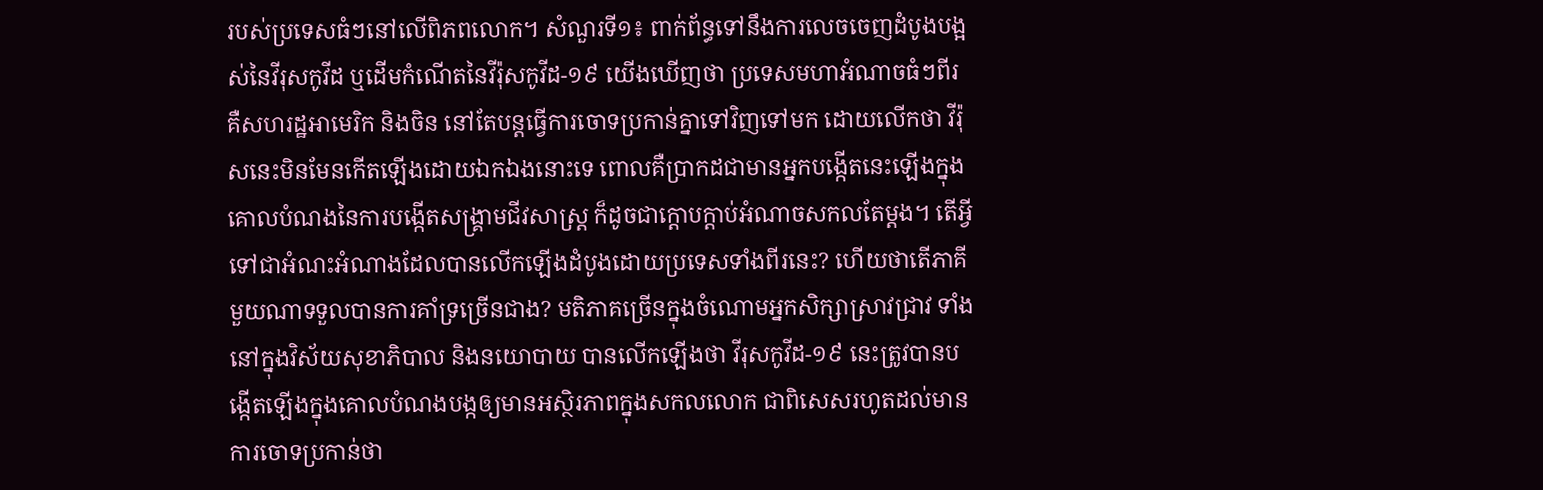របស់ប្រទេសធំៗនៅលើពិភពលោក។ សំណួរទី១៖ ពាក់ព័ន្ធទៅនឹងការលេចចេញដំបូងបង្អស់នៃវីរុសកូវីដ ឬដើមកំណើតនៃវីរ៉ុសកូវីដ-១៩ យើងឃើញថា ប្រទេសមហាអំណាចធំៗពីរ គឺសហរដ្ឋអាមេរិក និងចិន នៅតែបន្តធ្វើការចោទប្រកាន់គ្នាទៅវិញទៅមក ដោយលើកថា វីរ៉ុសនេះមិនមែនកើតឡើងដោយឯកឯងនោះទេ ពោលគឺប្រាកដជាមានអ្នកបង្កើតនេះឡើងក្នុងគោលបំណងនៃការបង្កើតសង្រ្គាមជីវសាស្ត្រ ក៏ដូចជាក្តោបក្តាប់អំណាចសកលតែម្តង។ តើអ្វីទៅជាអំណះអំណាងដែលបានលើកឡើងដំបូងដោយប្រទេសទាំងពីរនេះ? ហើយថាតើភាគីមួយណាទទួលបានការគាំទ្រច្រើនជាង? មតិភាគច្រើនក្នុងចំណោមអ្នកសិក្សាស្រាវជ្រាវ ទាំងនៅក្នុងវិស័យសុខាភិបាល និងនយោបាយ បានលើកឡើងថា វីរុសកូវីដ-១៩ នេះត្រូវបានបង្កើតឡើងក្នុងគោលបំណងបង្កឲ្យមានអស្ថិរភាពក្នុងសកលលោក ជាពិសេសរហូតដល់មានការចោទប្រកាន់ថា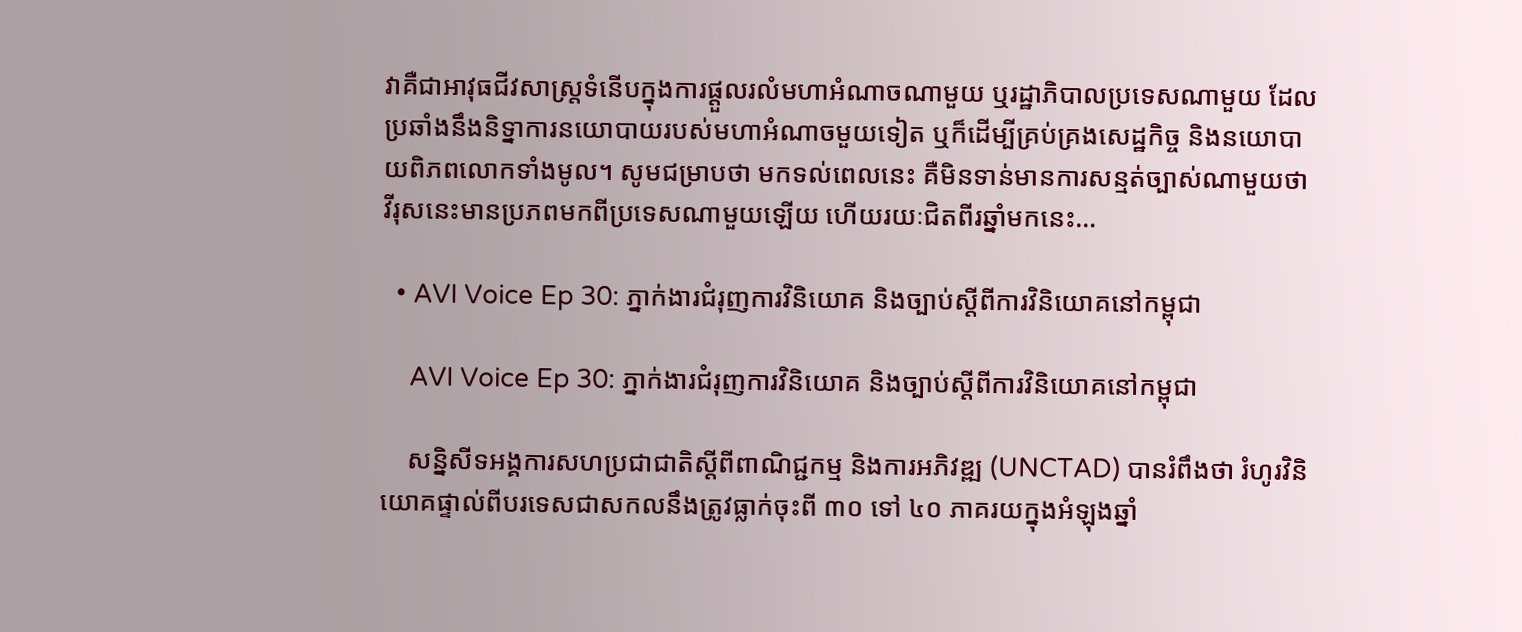វាគឺជាអាវុធជីវសាស្រ្តទំនើបក្នុងការផ្តួលរលំមហាអំណាចណាមួយ ឬរដ្ឋាភិបាលប្រទេសណាមួយ ដែលប្រឆាំងនឹងនិទ្នាការនយោបាយរបស់មហាអំណាចមួយទៀត ឬក៏ដើម្បីគ្រប់គ្រងសេដ្ឋកិច្ច និងនយោបាយពិភពលោកទាំងមូល។ សូមជម្រាបថា មកទល់ពេលនេះ គឺមិនទាន់មានការសន្មត់ច្បាស់ណាមួយថា វីរុសនេះមានប្រភពមកពីប្រទេសណាមួយឡើយ ហើយរយៈជិតពីរឆ្នាំមកនេះ…

  • AVI Voice Ep 30: ភ្នាក់ងារជំរុញការវិនិយោគ និងច្បាប់ស្ដីពីការវិនិយោគនៅកម្ពុជា

    AVI Voice Ep 30: ភ្នាក់ងារជំរុញការវិនិយោគ និងច្បាប់ស្ដីពីការវិនិយោគនៅកម្ពុជា

    សន្និសីទអង្គការសហប្រជាជាតិស្ដីពីពាណិជ្ជកម្ម និងការអភិវឌ្ឍ (UNCTAD) បានរំពឹងថា រំហូរវិនិយោគផ្ទាល់ពីបរទេសជាសកលនឹងត្រូវធ្លាក់ចុះពី ៣០ ទៅ ៤០ ភាគរយក្នុងអំឡុងឆ្នាំ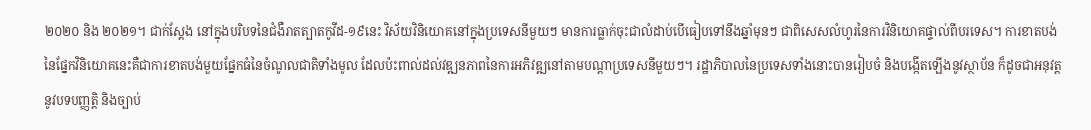២០២០ និង ២០២១។ ជាក់ស្តែង នៅក្នុងបរិបទនៃជំងឺរាតត្បាតកូវីដ-១៩នេះ វិស័យវិនិយោគនៅក្នុងប្រទេសនីមួយៗ មានការធ្លាក់ចុះជាលំដាប់បើធៀបទៅនឹងឆ្នាំមុនៗ ជាពិសេសលំហូរនៃការវិនិយោគផ្ទាល់ពីបរទេស។ ការខាតបង់នៃផ្នែកវិនិយោគនេះគឺជាការខាតបង់មួយផ្នែកធំនៃចំណូលជាតិទាំងមូល ដែលប៉ះពាល់ដល់វឌ្ឍនភាពនៃការអភិវឌ្ឍនៅតាមបណ្ដាប្រទេសនីមួយៗ។ រដ្ឋាភិបាលនៃប្រទេសទាំងនោះបានរៀបចំ និងបង្កើតឡើងនូវស្ថាប័ន ក៏ដូចជាអនុវត្តនូវបទបញ្ញត្តិ និងច្បាប់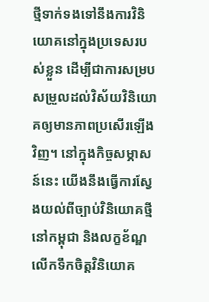ថ្មីទាក់ទងទៅនឹងការវិនិយោគនៅក្នុងប្រទេសរបស់ខ្លួន ដើម្បីជាការសម្របសម្រួលដល់វិស័យវិនិយោគឲ្យមានភាពប្រសើរឡើងវិញ។ នៅក្នុងកិច្ចសម្ភាសន៍នេះ យើងនឹងធ្វើការស្វែងយល់ពីច្បាប់វិនិយោគថ្មីនៅកម្ពុជា និងលក្ខខ័ណ្ឌលើកទឹកចិត្តវិនិយោគ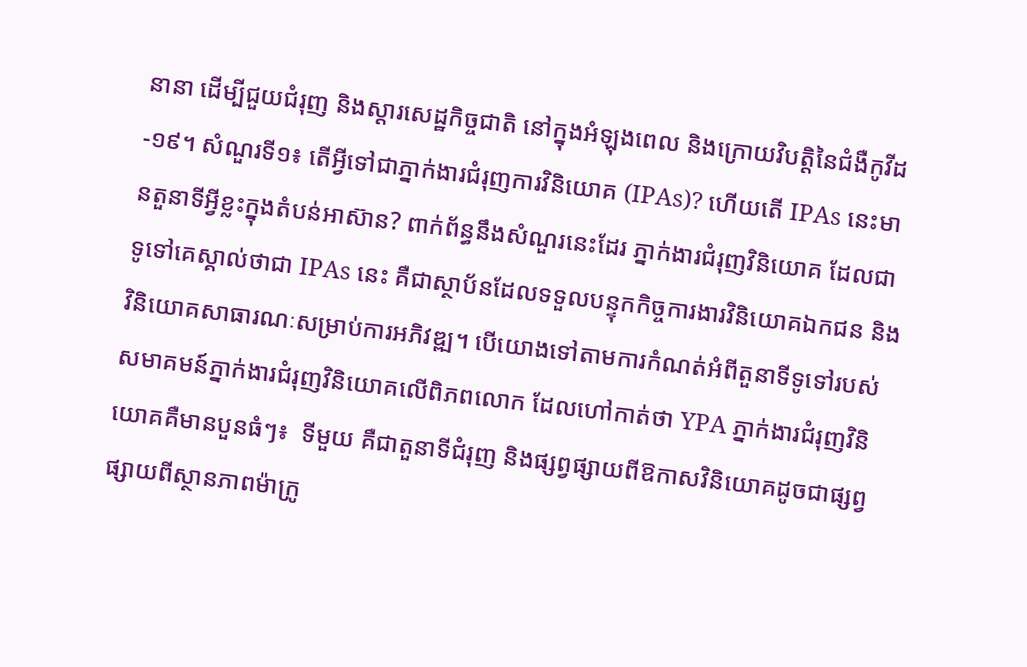នានា ដើម្បីជួយជំរុញ និងស្ដារសេដ្ឋកិច្ចជាតិ នៅក្នុងអំឡុងពេល និងក្រោយវិបត្តិនៃជំងឺកូវីដ-១៩។ សំណួរទី១៖ តើអ្វីទៅជាភ្នាក់ងារជំរុញការវិនិយោគ (IPAs)? ហើយតើ IPAs នេះមានតួនាទីអ្វីខ្លះក្នុងតំបន់អាស៊ាន? ពាក់ព័ន្ធនឹងសំណួរនេះដែរ ភ្នាក់ងារជំរុញវិនិយោគ ដែលជាទូទៅគេស្គាល់ថាជា IPAs នេះ គឺជាស្ថាប័នដែលទទួលបន្ទុកកិច្ចការងារវិនិយោគឯកជន និងវិនិយោគសាធារណៈសម្រាប់ការអភិវឌ្ឍ។ បើយោងទៅតាមការកំណត់អំពីតួនាទីទូទៅរបស់សមាគមន៍ភ្នាក់ងារជំរុញវិនិយោគលើពិភពលោក ដែលហៅកាត់ថា YPA ភ្នាក់ងារជំរុញវិនិយោគគឺមានបួនធំៗ៖  ទីមួយ គឺជាតួនាទីជំរុញ និងផ្សព្វផ្សាយពីឱកាសវិនិយោគដូចជាផ្សព្វផ្សាយពីស្ថានភាពម៉ាក្រូ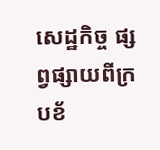សេដ្ឋកិច្ច ផ្សព្វផ្សាយពីក្របខ័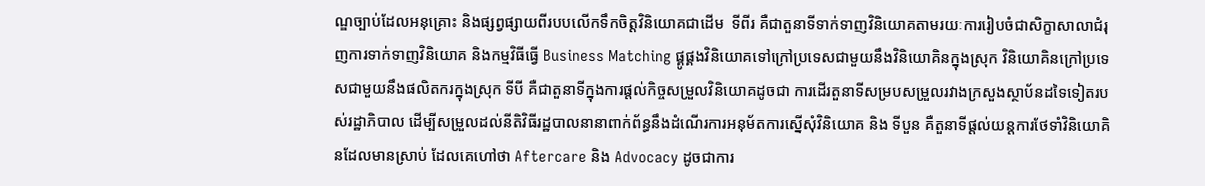ណ្ឌច្បាប់ដែលអនុគ្រោះ និងផ្សព្វផ្សាយពីរបបលើកទឹកចិត្តវិនិយោគជាដើម  ទីពីរ គឺជាតួនាទីទាក់ទាញវិនិយោគតាមរយៈការរៀបចំជាសិក្ខាសាលាជំរុញការទាក់ទាញវិនិយោគ និងកម្មវិធីធ្វើ Business Matching ផ្គូផ្គងវិនិយោគទៅក្រៅប្រទេសជាមួយនឹងវិនិយោគិនក្នុងស្រុក វិនិយោគិនក្រៅប្រទេសជាមួយនឹងផលិតករក្នុងស្រុក ទីបី គឺជាតួនាទីក្នុងការផ្តល់កិច្ចសម្រួលវិនិយោគដូចជា ការដើរតួនាទីសម្របសម្រួលរវាងក្រសួងស្ថាប័នដទៃទៀតរបស់រដ្ឋាភិបាល ដើម្បីសម្រួលដល់នីតិវិធីរដ្ឋបាលនានាពាក់ព័ន្ធនឹងដំណើរការអនុម័តការស្នើសុំវិនិយោគ និង ទីបួន គឺតួនាទីផ្ដល់យន្តការថែទាំវិនិយោគិនដែលមានស្រាប់ ដែលគេហៅថា Aftercare និង Advocacy ដូចជាការ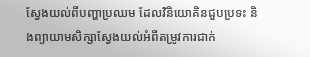ស្វែងយល់ពីបញ្ហាប្រឈម ដែលវិនិយោគិនជួបប្រទះ និងព្យាយាមសិក្សាស្វែងយល់អំពីតម្រូវការជាក់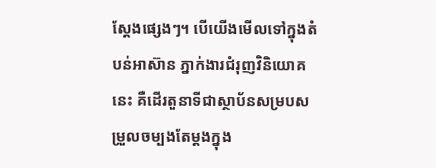ស្តែងផ្សេងៗ។ បើយើងមើលទៅក្នុងតំបន់អាស៊ាន ភ្នាក់ងារជំរុញវិនិយោគនេះ គឺដើរតួនាទីជាស្ថាប័នសម្របសម្រួលចម្បងតែម្ដងក្នុង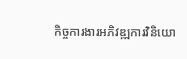កិច្ចការងារអភិវឌ្ឍការវិនិយោ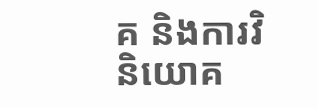គ និងការវិនិយោគ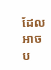ដែលអាចប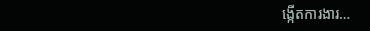ង្កើតការងារ…